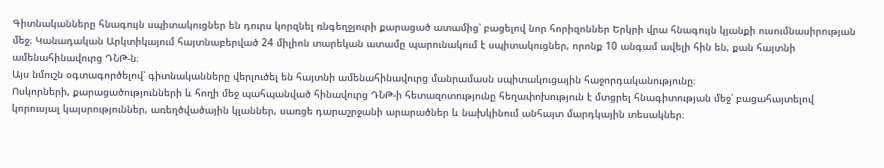Գիտնականները հնագույն սպիտակուցներ են դուրս կորզնել ռնգեղջյուրի քարացած ատամից՝ բացելով նոր հորիզոններ Երկրի վրա հնագույն կյանքի ուսումնասիրության մեջ։ Կանադական Արկտիկայում հայտնաբերված 24 միլիոն տարեկան ատամը պարունակում է սպիտակուցներ, որոնք 10 անգամ ավելի հին են, քան հայտնի ամենահինավուրց ԴՆԹ-ն։
Այս նմուշն օգտագործելով՝ գիտնականները վերլուծել են հայտնի ամենահինավուրց մանրամասն սպիտակուցային հաջորդականությունը։
Ոսկորների, քարացածությունների և հողի մեջ պահպանված հինավուրց ԴՆԹ-ի հետազոտությունը հեղափոխություն է մտցրել հնագիտության մեջ՝ բացահայտելով կորուսյալ կայսրություններ, առեղծվածային կլաններ, սառցե դարաշրջանի արարածներ և նախկինում անհայտ մարդկային տեսակներ։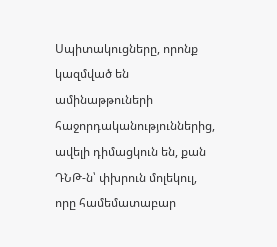Սպիտակուցները, որոնք կազմված են ամինաթթուների հաջորդականություններից, ավելի դիմացկուն են, քան ԴՆԹ-ն՝ փխրուն մոլեկուլ, որը համեմատաբար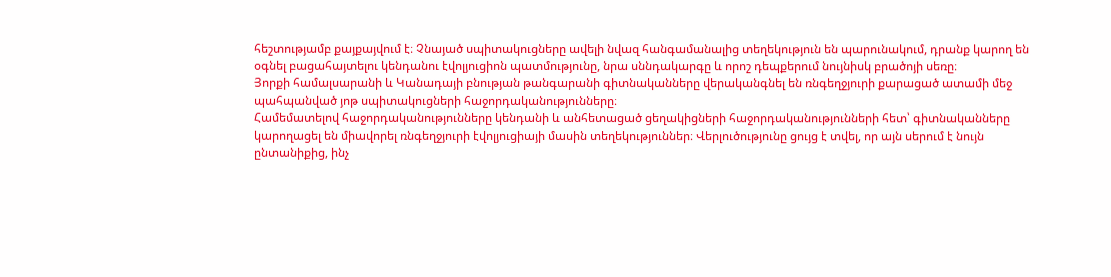հեշտությամբ քայքայվում է։ Չնայած սպիտակուցները ավելի նվազ հանգամանալից տեղեկություն են պարունակում, դրանք կարող են օգնել բացահայտելու կենդանու էվոլյուցիոն պատմությունը, նրա սննդակարգը և որոշ դեպքերում նույնիսկ բրածոյի սեռը։
Յորքի համալսարանի և Կանադայի բնության թանգարանի գիտնականները վերականգնել են ռնգեղջյուրի քարացած ատամի մեջ պահպանված յոթ սպիտակուցների հաջորդականությունները։
Համեմատելով հաջորդականությունները կենդանի և անհետացած ցեղակիցների հաջորդականությունների հետ՝ գիտնականները կարողացել են միավորել ռնգեղջյուրի էվոլյուցիայի մասին տեղեկություններ։ Վերլուծությունը ցույց է տվել, որ այն սերում է նույն ընտանիքից, ինչ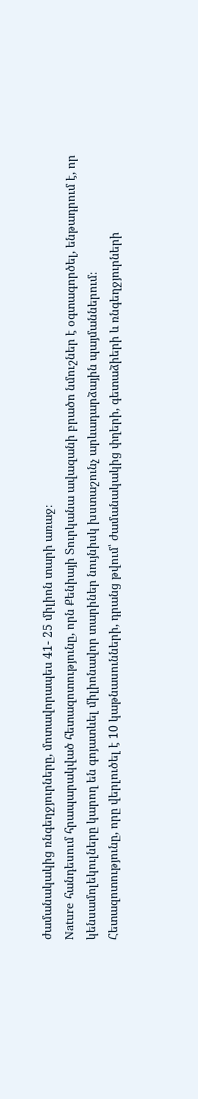ժամանակակից ռնգեղջյուրները, մոտավորապես 41- 25 միլիոն տարի առաջ։
Nature հանդեսում հրապարակված հետազոտությունը, որն Քենիայի Տուրկանա ավազանի բրածո նմուշներ է օգտագործել, ենթադրում է, որ կենսամոլեկուլները կարող են գոյատևել միլիոնավոր տարիներ նույնիսկ խստաշունչ արևադարձային պայմաններում։
Հետազոտությունը, որը վերլուծել է 10 կաթնասունների, դրանց թվում՝ ժամանակակից փղերի, գետաձիերի և ռնգեղջյուրների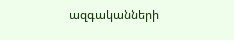ազգականների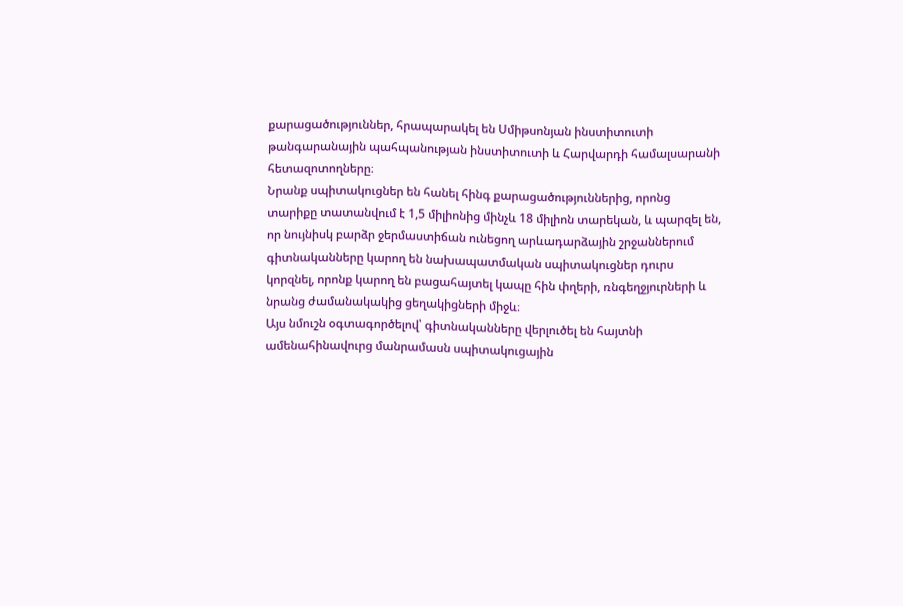քարացածություններ, հրապարակել են Սմիթսոնյան ինստիտուտի թանգարանային պահպանության ինստիտուտի և Հարվարդի համալսարանի հետազոտողները։
Նրանք սպիտակուցներ են հանել հինգ քարացածություններից, որոնց տարիքը տատանվում է 1,5 միլիոնից մինչև 18 միլիոն տարեկան, և պարզել են, որ նույնիսկ բարձր ջերմաստիճան ունեցող արևադարձային շրջաններում գիտնականները կարող են նախապատմական սպիտակուցներ դուրս կորզնել, որոնք կարող են բացահայտել կապը հին փղերի, ռնգեղջյուրների և նրանց ժամանակակից ցեղակիցների միջև։
Այս նմուշն օգտագործելով՝ գիտնականները վերլուծել են հայտնի ամենահինավուրց մանրամասն սպիտակուցային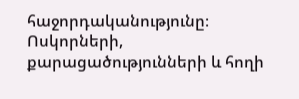հաջորդականությունը։
Ոսկորների, քարացածությունների և հողի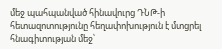մեջ պահպանված հինավուրց ԴՆԹ-ի հետազոտությունը հեղափոխություն է մտցրել հնագիտության մեջ՝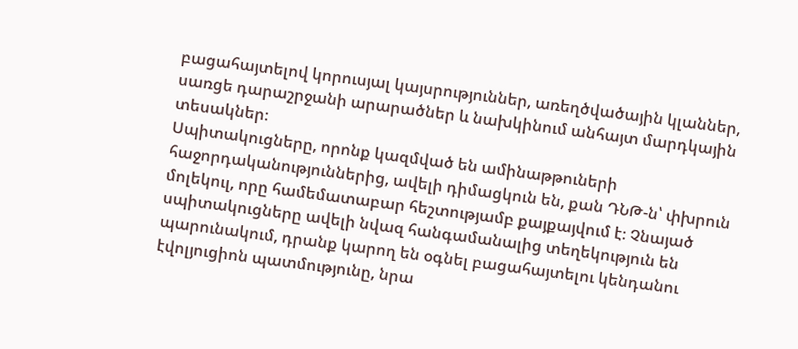բացահայտելով կորուսյալ կայսրություններ, առեղծվածային կլաններ, սառցե դարաշրջանի արարածներ և նախկինում անհայտ մարդկային տեսակներ։
Սպիտակուցները, որոնք կազմված են ամինաթթուների հաջորդականություններից, ավելի դիմացկուն են, քան ԴՆԹ-ն՝ փխրուն մոլեկուլ, որը համեմատաբար հեշտությամբ քայքայվում է։ Չնայած սպիտակուցները ավելի նվազ հանգամանալից տեղեկություն են պարունակում, դրանք կարող են օգնել բացահայտելու կենդանու էվոլյուցիոն պատմությունը, նրա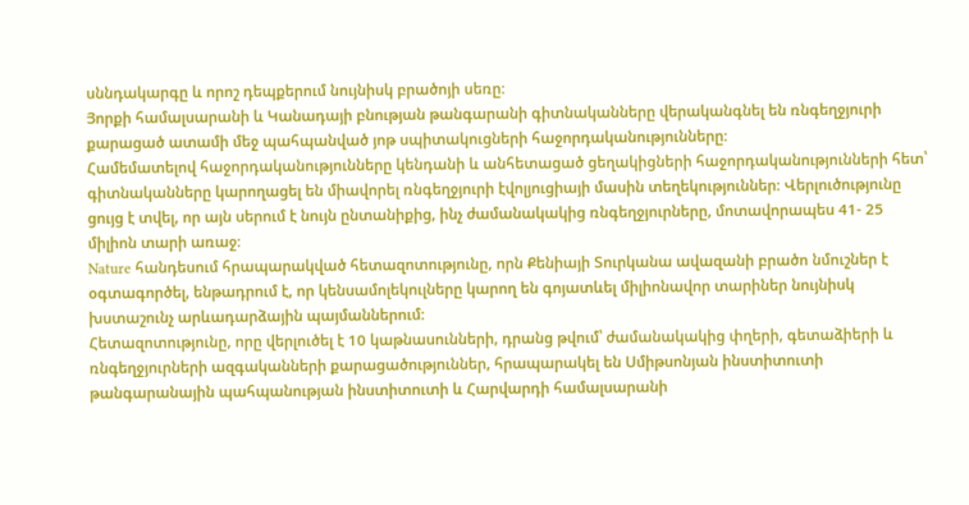սննդակարգը և որոշ դեպքերում նույնիսկ բրածոյի սեռը։
Յորքի համալսարանի և Կանադայի բնության թանգարանի գիտնականները վերականգնել են ռնգեղջյուրի քարացած ատամի մեջ պահպանված յոթ սպիտակուցների հաջորդականությունները։
Համեմատելով հաջորդականությունները կենդանի և անհետացած ցեղակիցների հաջորդականությունների հետ՝ գիտնականները կարողացել են միավորել ռնգեղջյուրի էվոլյուցիայի մասին տեղեկություններ։ Վերլուծությունը ցույց է տվել, որ այն սերում է նույն ընտանիքից, ինչ ժամանակակից ռնգեղջյուրները, մոտավորապես 41- 25 միլիոն տարի առաջ։
Nature հանդեսում հրապարակված հետազոտությունը, որն Քենիայի Տուրկանա ավազանի բրածո նմուշներ է օգտագործել, ենթադրում է, որ կենսամոլեկուլները կարող են գոյատևել միլիոնավոր տարիներ նույնիսկ խստաշունչ արևադարձային պայմաններում։
Հետազոտությունը, որը վերլուծել է 10 կաթնասունների, դրանց թվում՝ ժամանակակից փղերի, գետաձիերի և ռնգեղջյուրների ազգականների քարացածություններ, հրապարակել են Սմիթսոնյան ինստիտուտի թանգարանային պահպանության ինստիտուտի և Հարվարդի համալսարանի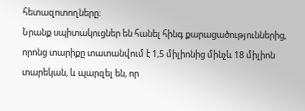հետազոտողները։
Նրանք սպիտակուցներ են հանել հինգ քարացածություններից, որոնց տարիքը տատանվում է 1,5 միլիոնից մինչև 18 միլիոն տարեկան, և պարզել են, որ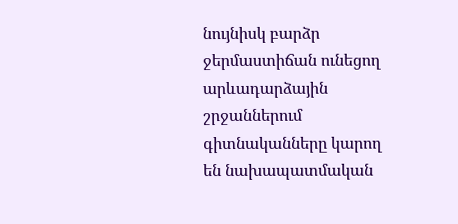նույնիսկ բարձր ջերմաստիճան ունեցող արևադարձային շրջաններում գիտնականները կարող են նախապատմական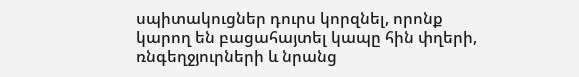սպիտակուցներ դուրս կորզնել, որոնք կարող են բացահայտել կապը հին փղերի, ռնգեղջյուրների և նրանց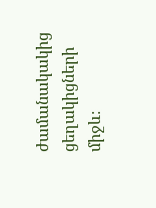ժամանակակից ցեղակիցների միջև։